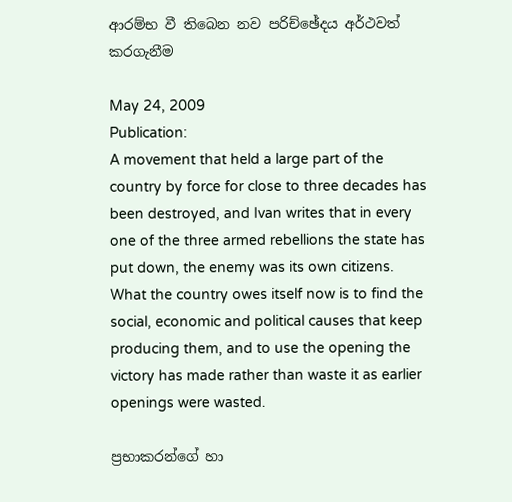ආරම්භ වී තිබෙන නව පරිච්ඡේදය අර්ථවත් කරගැනීම

May 24, 2009
Publication:
A movement that held a large part of the country by force for close to three decades has been destroyed, and Ivan writes that in every one of the three armed rebellions the state has put down, the enemy was its own citizens. What the country owes itself now is to find the social, economic and political causes that keep producing them, and to use the opening the victory has made rather than waste it as earlier openings were wasted.

ප්‍රභාකරන්ගේ හා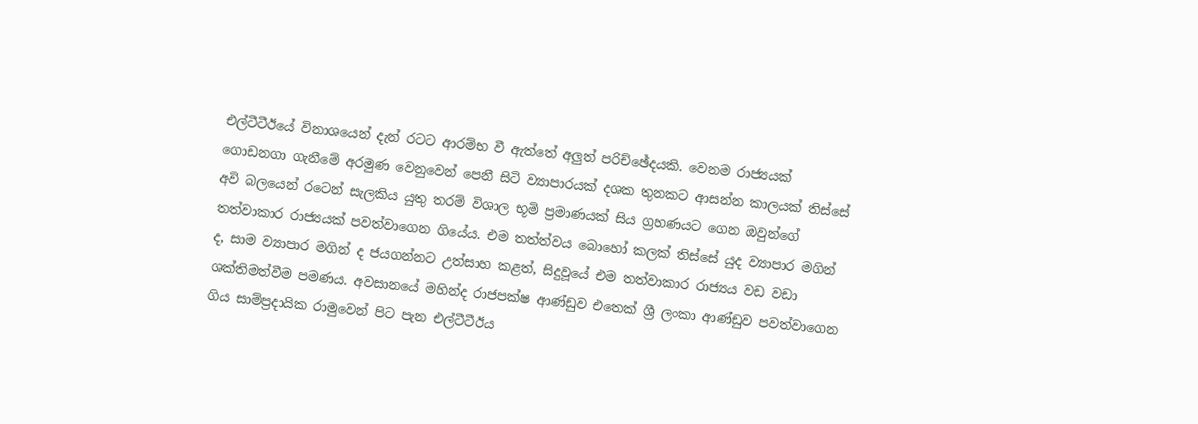එල්ටීටීඊයේ විනාශයෙන් දැන් රටට ආරම්භ වී ඇත්තේ අලුත් පරිච්ඡේදයකි. වෙනම රාජ්‍යයක් ගොඩනගා ගැනීමේ අරමුණ වෙනුවෙන් පෙනී සිටි ව්‍යාපාරයක් දශක තුනකට ආසන්න කාලයක් තිස්සේ අවි බලයෙන් රටෙන් සැලකිය යුතු තරම් විශාල භූමි ප්‍රමාණයක් සිය ග්‍රහණයට ගෙන ඔවුන්ගේ තත්වාකාර රාජ්‍යයක් පවත්වාගෙන ගියේය. එම තත්ත්වය බොහෝ කලක් තිස්සේ යුද ව්‍යාපාර මගින් ද, සාම ව්‍යාපාර මගින් ද ජයගන්නට උත්සාහ කළත්, සිදුවූයේ එම තත්වාකාර රාජ්‍යය වඩ වඩා ශක්තිමත්වීම පමණය. අවසානයේ මහින්ද රාජපක්ෂ ආණ්ඩුව එතෙක් ශ්‍රී ලංකා ආණ්ඩුව පවත්වාගෙන ගිය සාම්ප්‍රදායික රාමුවෙන් පිට පැන එල්ටීටීඊය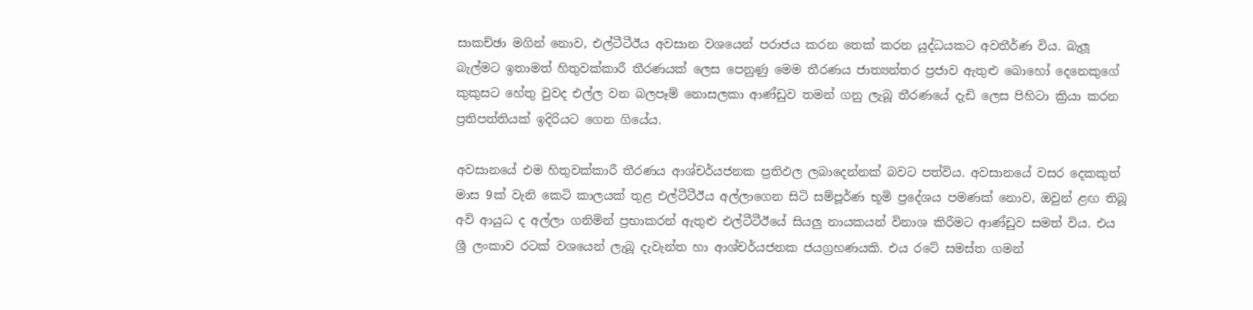සාකච්ඡා මගින් නොව, එල්ටීටීඊය අවසාන වශයෙන් පරාජය කරන තෙක් කරන යුද්ධයකට අවතීර්ණ විය. බැලූ බැල්මට ඉතාමත් හිතුවක්කාරී තීරණයක් ලෙස පෙනුණු මෙම තීරණය ජාත්‍යන්තර ප්‍රජාව ඇතුළු බොහෝ දෙනෙකුගේ කුකුසට හේතු වුවද එල්ල වන බලපෑම් නොසලකා ආණ්ඩුව තමන් ගනු ලැබූ තීරණයේ දැඩි ලෙස පිහිටා ක්‍රියා කරන ප්‍රතිපත්තියක් ඉදිරියට ගෙන ගියේය.

අවසානයේ එම හිතුවක්කාරී තීරණය ආශ්චර්යජනක ප්‍රතිඵල ලබාදෙන්නක් බවට පත්විය. අවසානයේ වසර දෙකකුත් මාස 9ක් වැනි කෙටි කාලයක් තුළ එල්ටීටීඊය අල්ලාගෙන සිටි සම්පූර්ණ භූමි ප්‍රදේශය පමණක් නොව, ඔවුන් ළඟ තිබූ අවි ආයුධ ද අල්ලා ගනිමින් ප්‍රභාකරන් ඇතුළු එල්ටීටීඊයේ සියලු නායකයන් විනාශ කිරීමට ආණ්ඩුව සමත් විය. එය ශ්‍රී ලංකාව රටක් වශයෙන් ලැබූ දැවැන්ත හා ආශ්චර්යජනක ජයග්‍රහණයකි. එය රටේ සමස්ත ගමන්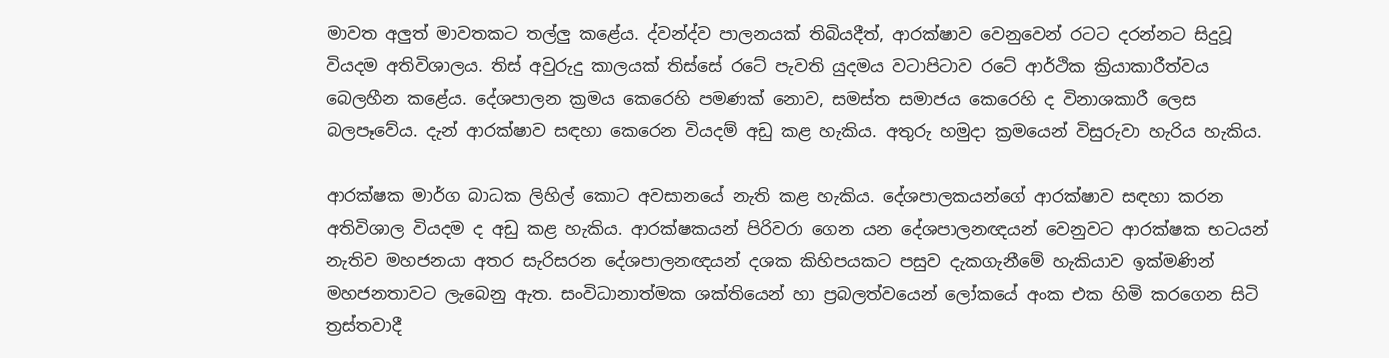මාවත අලුත් මාවතකට තල්ලු කළේය. ද්වන්ද්ව පාලනයක් තිබියදීත්, ආරක්ෂාව වෙනුවෙන් රටට දරන්නට සිදුවූ වියදම අතිවිශාලය. තිස් අවුරුදු කාලයක් තිස්සේ රටේ පැවති යුදමය වටාපිටාව රටේ ආර්ථික ක්‍රියාකාරීත්වය බෙලහීන කළේය. දේශපාලන ක්‍රමය කෙරෙහි පමණක් නොව, සමස්ත සමාජය කෙරෙහි ද විනාශකාරී ලෙස බලපෑවේය. දැන් ආරක්ෂාව සඳහා කෙරෙන වියදම් අඩු කළ හැකිය. අතුරු හමුදා ක්‍රමයෙන් විසුරුවා හැරිය හැකිය.

ආරක්ෂක මාර්ග බාධක ලිහිල් කොට අවසානයේ නැති කළ හැකිය. දේශපාලකයන්ගේ ආරක්ෂාව සඳහා කරන අතිවිශාල වියදම ද අඩු කළ හැකිය. ආරක්ෂකයන් පිරිවරා ගෙන යන දේශපාලනඥයන් වෙනුවට ආරක්ෂක භටයන් නැතිව මහජනයා අතර සැරිසරන දේශපාලනඥයන් දශක කිහිපයකට පසුව දැකගැනීමේ හැකියාව ඉක්මණින් මහජනතාවට ලැබෙනු ඇත. සංවිධානාත්මක ශක්තියෙන් හා ප්‍රබලත්වයෙන් ලෝකයේ අංක එක හිමි කරගෙන සිටි ත්‍රස්තවාදී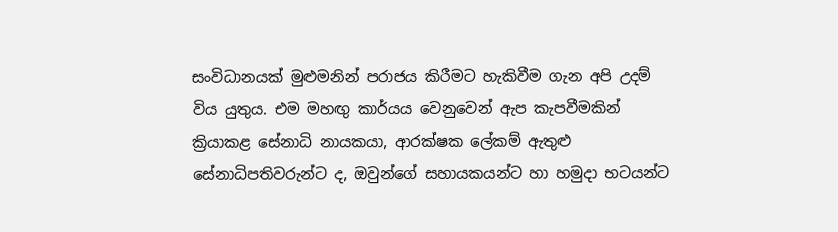සංවිධානයක් මුළුමනින් පරාජය කිරීමට හැකිවීම ගැන අපි උදම් විය යුතුය. එම මහඟු කාර්යය වෙනුවෙන් ඇප කැපවීමකින් ක්‍රියාකළ සේනාධි නායකයා, ආරක්ෂක ලේකම් ඇතුළු සේනාධිපතිවරුන්ට ද, ඔවුන්ගේ සහායකයන්ට හා හමුදා භටයන්ට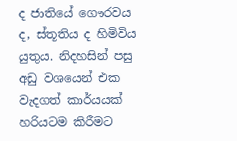ද ජාතියේ ගෞරවය ද, ස්තූතිය ද හිමිවිය යුතුය. නිදහසින් පසු අඩු වශයෙන් එක වැදගත් කාර්යයක් හරියටම කිරීමට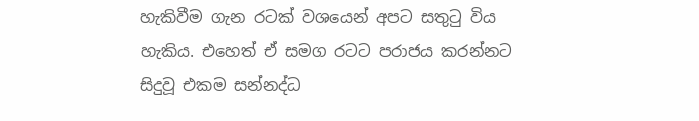හැකිවීම ගැන රටක් වශයෙන් අපට සතුටු විය හැකිය. එහෙත් ඒ සමග රටට පරාජය කරන්නට සිදුවූ එකම සන්නද්ධ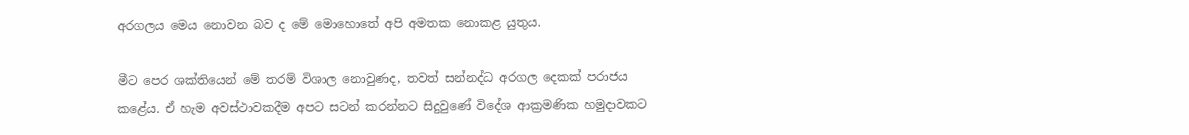අරගලය මෙය නොවන බව ද මේ මොහොතේ අපි අමතක නොකළ යුතුය.

මීට පෙර ශක්තියෙන් මේ තරම් විශාල නොවුණද, තවත් සන්නද්ධ අරගල දෙකක් පරාජය කළේය. ඒ හැම අවස්ථාවකදීම අපට සටන් කරන්නට සිදුවුණේ විදේශ ආක්‍රමණික හමුදාවකට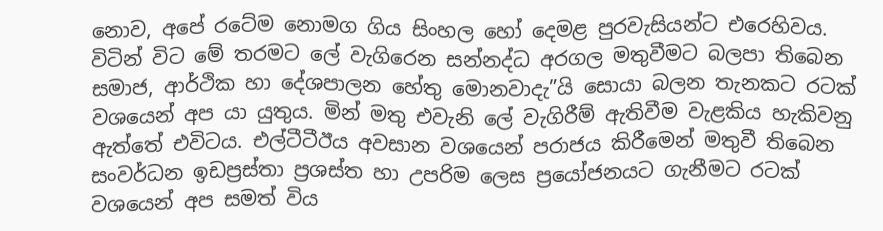නොව, අපේ රටේම නොමග ගිය සිංහල හෝ දෙමළ පුරවැසියන්ට එරෙහිවය. විටින් විට මේ තරමට ලේ වැගිරෙන සන්නද්ධ අරගල මතුවීමට බලපා තිබෙන සමාජ, ආර්ථික හා දේශපාලන හේතු මොනවාදැ”යි සොයා බලන තැනකට රටක් වශයෙන් අප යා යුතුය. මින් මතු එවැනි ලේ වැගිරීම් ඇතිවීම වැළකිය හැකිවනු ඇත්තේ එවිටය. එල්ටීටීඊය අවසාන වශයෙන් පරාජය කිරීමෙන් මතුවී තිබෙන සංවර්ධන ඉඩප්‍රස්තා ප්‍රශස්ත හා උපරිම ලෙස ප්‍රයෝජනයට ගැනීමට රටක් වශයෙන් අප සමත් විය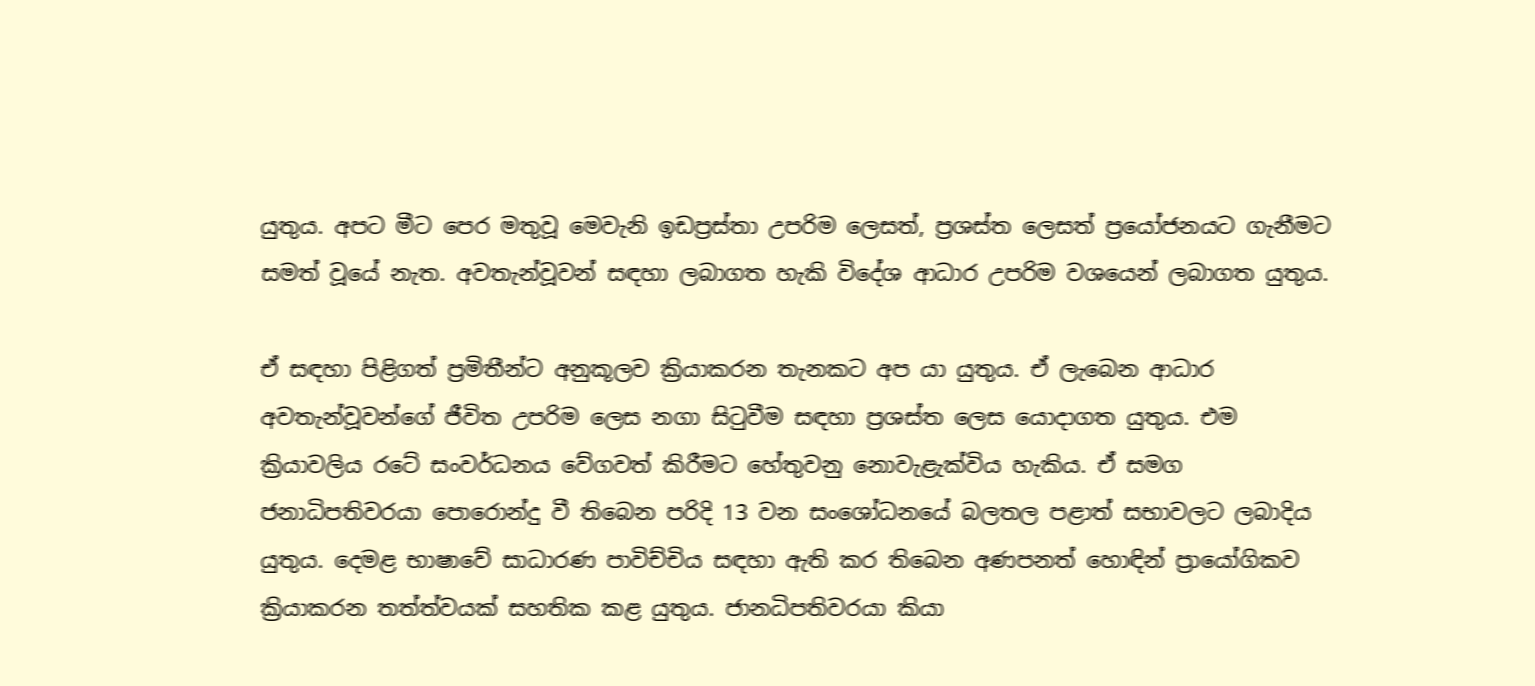යුතුය. අපට මීට පෙර මතුවූ මෙවැනි ඉඩප්‍රස්තා උපරිම ලෙසත්, ප්‍රශස්ත ලෙසත් ප්‍රයෝජනයට ගැනීමට සමත් වූයේ නැත. අවතැන්වූවන් සඳහා ලබාගත හැකි විදේශ ආධාර උපරිම වශයෙන් ලබාගත යුතුය.

ඒ සඳහා පිළිගත් ප්‍රමිතීන්ට අනුකූලව ක්‍රියාකරන තැනකට අප යා යුතුය. ඒ ලැබෙන ආධාර අවතැන්වූවන්ගේ ජීවිත උපරිම ලෙස නගා සිටුවීම සඳහා ප්‍රශස්ත ලෙස යොදාගත යුතුය. එම ක්‍රියාවලිය රටේ සංවර්ධනය වේගවත් කිරීමට හේතුවනු නොවැළැක්විය හැකිය. ඒ සමග ජනාධිපතිවරයා පොරොන්දු වී තිබෙන පරිදි 13 වන සංශෝධනයේ බලතල පළාත් සභාවලට ලබාදිය යුතුය. දෙමළ භාෂාවේ සාධාරණ පාවිච්චිය සඳහා ඇති කර තිබෙන අණපනත් හොඳින් ප්‍රායෝගිකව ක්‍රියාකරන තත්ත්වයක් සහතික කළ යුතුය. ජානධිපතිවරයා කියා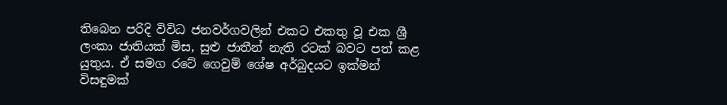තිබෙන පරිදි විවිධ ජනවර්ගවලින් එකට එකතු වූ එක ශ්‍රී ලංකා ජාතියක් මිස, සුළු ජාතීන් නැති රටක් බවට පත් කළ යුතුය. ඒ සමග රටේ ගෙවුම් ශේෂ අර්බුදයට ඉක්මන් විසඳුමක්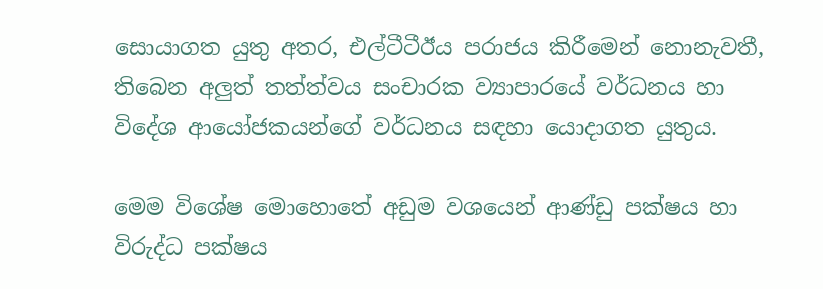සොයාගත යුතු අතර, එල්ටීටීඊය පරාජය කිරීමෙන් නොනැවතී, තිබෙන අලුත් තත්ත්වය සංචාරක ව්‍යාපාරයේ වර්ධනය හා විදේශ ආයෝජකයන්ගේ වර්ධනය සඳහා යොදාගත යුතුය.

මෙම විශේෂ මොහොතේ අඩුම වශයෙන් ආණ්ඩු පක්ෂය හා විරුද්ධ පක්ෂය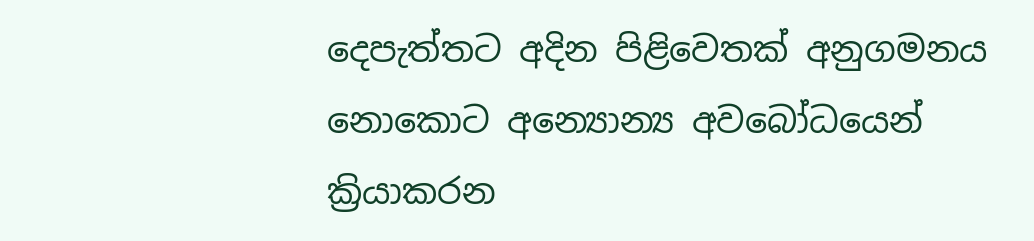දෙපැත්තට අදින පිළිවෙතක් අනුගමනය නොකොට අන්‍යොන්‍ය අවබෝධයෙන් ක්‍රියාකරන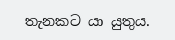තැනකට යා යුතුය.